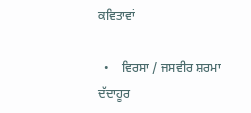ਕਵਿਤਾਵਾਂ

  •    ਵਿਰਸਾ / ਜਸਵੀਰ ਸ਼ਰਮਾ ਦੱਦਾਹੂਰ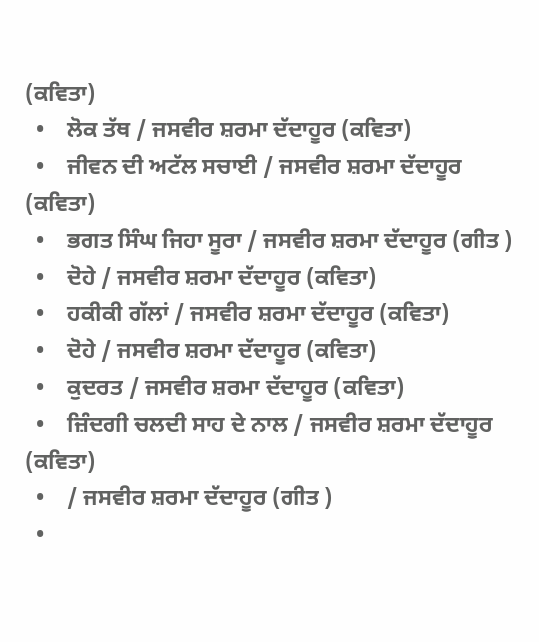(ਕਵਿਤਾ)
  •    ਲੋਕ ਤੱਥ / ਜਸਵੀਰ ਸ਼ਰਮਾ ਦੱਦਾਹੂਰ (ਕਵਿਤਾ)
  •    ਜੀਵਨ ਦੀ ਅਟੱਲ ਸਚਾਈ / ਜਸਵੀਰ ਸ਼ਰਮਾ ਦੱਦਾਹੂਰ (ਕਵਿਤਾ)
  •    ਭਗਤ ਸਿੰਘ ਜਿਹਾ ਸੂਰਾ / ਜਸਵੀਰ ਸ਼ਰਮਾ ਦੱਦਾਹੂਰ (ਗੀਤ )
  •    ਦੋਹੇ / ਜਸਵੀਰ ਸ਼ਰਮਾ ਦੱਦਾਹੂਰ (ਕਵਿਤਾ)
  •    ਹਕੀਕੀ ਗੱਲਾਂ / ਜਸਵੀਰ ਸ਼ਰਮਾ ਦੱਦਾਹੂਰ (ਕਵਿਤਾ)
  •    ਦੋਹੇ / ਜਸਵੀਰ ਸ਼ਰਮਾ ਦੱਦਾਹੂਰ (ਕਵਿਤਾ)
  •    ਕੁਦਰਤ / ਜਸਵੀਰ ਸ਼ਰਮਾ ਦੱਦਾਹੂਰ (ਕਵਿਤਾ)
  •    ਜ਼ਿੰਦਗੀ ਚਲਦੀ ਸਾਹ ਦੇ ਨਾਲ / ਜਸਵੀਰ ਸ਼ਰਮਾ ਦੱਦਾਹੂਰ (ਕਵਿਤਾ)
  •    / ਜਸਵੀਰ ਸ਼ਰਮਾ ਦੱਦਾਹੂਰ (ਗੀਤ )
  •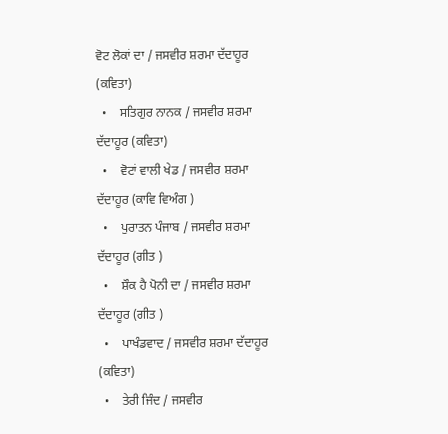ਵੋਟ ਲੋਕਾਂ ਦਾ / ਜਸਵੀਰ ਸ਼ਰਮਾ ਦੱਦਾਹੂਰ (ਕਵਿਤਾ)
  •    ਸਤਿਗੁਰ ਨਾਨਕ / ਜਸਵੀਰ ਸ਼ਰਮਾ ਦੱਦਾਹੂਰ (ਕਵਿਤਾ)
  •    ਵੋਟਾਂ ਵਾਲੀ ਖੇਡ / ਜਸਵੀਰ ਸ਼ਰਮਾ ਦੱਦਾਹੂਰ (ਕਾਵਿ ਵਿਅੰਗ )
  •    ਪੁਰਾਤਨ ਪੰਜਾਬ / ਜਸਵੀਰ ਸ਼ਰਮਾ ਦੱਦਾਹੂਰ (ਗੀਤ )
  •    ਸ਼ੌਕ ਹੈ ਪੋਨੀ ਦਾ / ਜਸਵੀਰ ਸ਼ਰਮਾ ਦੱਦਾਹੂਰ (ਗੀਤ )
  •    ਪਾਖੰਡਵਾਦ / ਜਸਵੀਰ ਸ਼ਰਮਾ ਦੱਦਾਹੂਰ (ਕਵਿਤਾ)
  •    ਤੇਰੀ ਜਿੰਦ / ਜਸਵੀਰ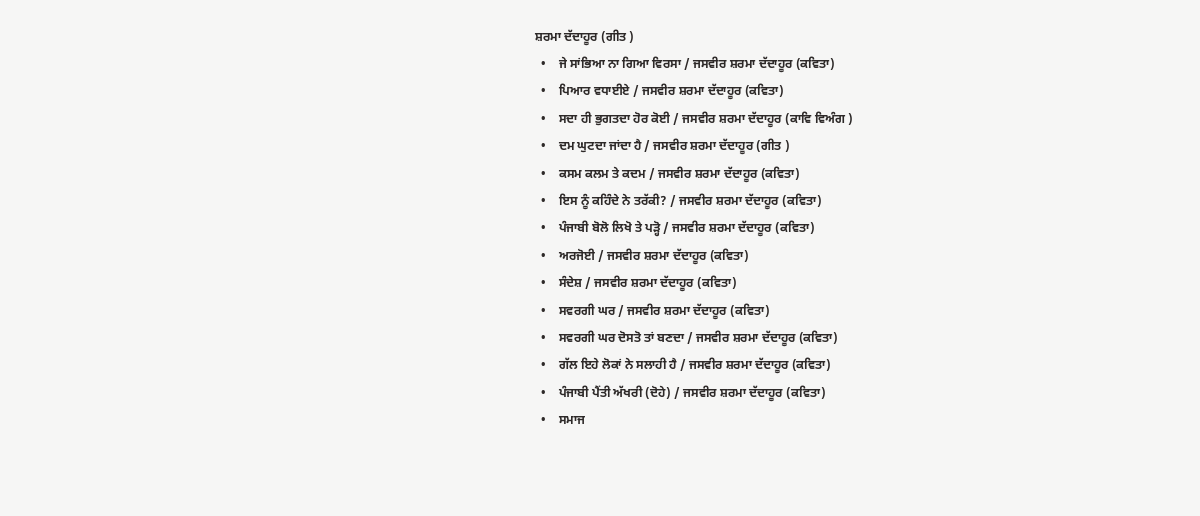ਸ਼ਰਮਾ ਦੱਦਾਹੂਰ (ਗੀਤ )
  •    ਜੇ ਸਾਂਭਿਆ ਨਾ ਗਿਆ ਵਿਰਸਾ / ਜਸਵੀਰ ਸ਼ਰਮਾ ਦੱਦਾਹੂਰ (ਕਵਿਤਾ)
  •    ਪਿਆਰ ਵਧਾਈਏ / ਜਸਵੀਰ ਸ਼ਰਮਾ ਦੱਦਾਹੂਰ (ਕਵਿਤਾ)
  •    ਸਦਾ ਹੀ ਭੁਗਤਦਾ ਹੋਰ ਕੋਈ / ਜਸਵੀਰ ਸ਼ਰਮਾ ਦੱਦਾਹੂਰ (ਕਾਵਿ ਵਿਅੰਗ )
  •    ਦਮ ਘੁਟਦਾ ਜਾਂਦਾ ਹੈ / ਜਸਵੀਰ ਸ਼ਰਮਾ ਦੱਦਾਹੂਰ (ਗੀਤ )
  •    ਕਸਮ ਕਲਮ ਤੇ ਕਦਮ / ਜਸਵੀਰ ਸ਼ਰਮਾ ਦੱਦਾਹੂਰ (ਕਵਿਤਾ)
  •    ਇਸ ਨੂੰ ਕਹਿੰਦੇ ਨੇ ਤਰੱਕੀ? / ਜਸਵੀਰ ਸ਼ਰਮਾ ਦੱਦਾਹੂਰ (ਕਵਿਤਾ)
  •    ਪੰਜਾਬੀ ਬੋਲੋ ਲਿਖੋ ਤੇ ਪੜ੍ਹੋ / ਜਸਵੀਰ ਸ਼ਰਮਾ ਦੱਦਾਹੂਰ (ਕਵਿਤਾ)
  •    ਅਰਜੋਈ / ਜਸਵੀਰ ਸ਼ਰਮਾ ਦੱਦਾਹੂਰ (ਕਵਿਤਾ)
  •    ਸੰਦੇਸ਼ / ਜਸਵੀਰ ਸ਼ਰਮਾ ਦੱਦਾਹੂਰ (ਕਵਿਤਾ)
  •    ਸਵਰਗੀ ਘਰ / ਜਸਵੀਰ ਸ਼ਰਮਾ ਦੱਦਾਹੂਰ (ਕਵਿਤਾ)
  •    ਸਵਰਗੀ ਘਰ ਦੋਸਤੋ ਤਾਂ ਬਣਦਾ / ਜਸਵੀਰ ਸ਼ਰਮਾ ਦੱਦਾਹੂਰ (ਕਵਿਤਾ)
  •    ਗੱਲ ਇਹੇ ਲੋਕਾਂ ਨੇ ਸਲਾਹੀ ਹੈ / ਜਸਵੀਰ ਸ਼ਰਮਾ ਦੱਦਾਹੂਰ (ਕਵਿਤਾ)
  •    ਪੰਜਾਬੀ ਪੈਂਤੀ ਅੱਖਰੀ (ਦੋਹੇ) / ਜਸਵੀਰ ਸ਼ਰਮਾ ਦੱਦਾਹੂਰ (ਕਵਿਤਾ)
  •    ਸਮਾਜ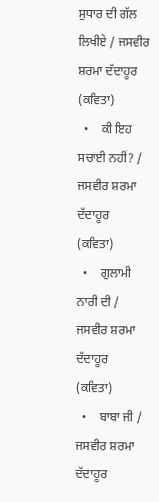ਸੁਧਾਰ ਦੀ ਗੱਲ ਲਿਖੀਏ / ਜਸਵੀਰ ਸ਼ਰਮਾ ਦੱਦਾਹੂਰ (ਕਵਿਤਾ)
  •    ਕੀ ਇਹ ਸਚਾਈ ਨਹੀਂ? / ਜਸਵੀਰ ਸ਼ਰਮਾ ਦੱਦਾਹੂਰ (ਕਵਿਤਾ)
  •    ਗੁਲਾਮੀ ਨਾਰੀ ਦੀ / ਜਸਵੀਰ ਸ਼ਰਮਾ ਦੱਦਾਹੂਰ (ਕਵਿਤਾ)
  •    ਬਾਬਾ ਜੀ / ਜਸਵੀਰ ਸ਼ਰਮਾ ਦੱਦਾਹੂਰ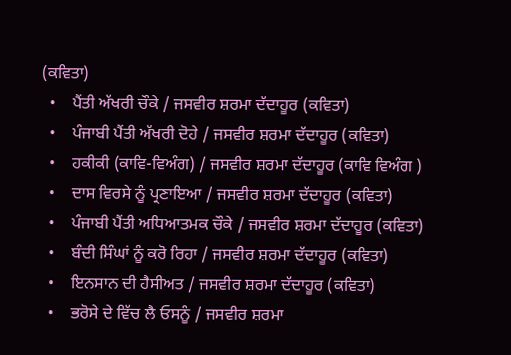(ਕਵਿਤਾ)
  •    ਪੈਂਤੀ ਅੱਖਰੀ ਚੌਕੇ / ਜਸਵੀਰ ਸ਼ਰਮਾ ਦੱਦਾਹੂਰ (ਕਵਿਤਾ)
  •    ਪੰਜਾਬੀ ਪੈਂਤੀ ਅੱਖਰੀ ਦੋਹੇ / ਜਸਵੀਰ ਸ਼ਰਮਾ ਦੱਦਾਹੂਰ (ਕਵਿਤਾ)
  •    ਹਕੀਕੀ (ਕਾਵਿ-ਵਿਅੰਗ) / ਜਸਵੀਰ ਸ਼ਰਮਾ ਦੱਦਾਹੂਰ (ਕਾਵਿ ਵਿਅੰਗ )
  •    ਦਾਸ ਵਿਰਸੇ ਨੂੰ ਪ੍ਰਣਾਇਆ / ਜਸਵੀਰ ਸ਼ਰਮਾ ਦੱਦਾਹੂਰ (ਕਵਿਤਾ)
  •    ਪੰਜਾਬੀ ਪੈਂਤੀ ਅਧਿਆਤਮਕ ਚੌਕੇ / ਜਸਵੀਰ ਸ਼ਰਮਾ ਦੱਦਾਹੂਰ (ਕਵਿਤਾ)
  •    ਬੰਦੀ ਸਿੰਘਾਂ ਨੂੰ ਕਰੋ ਰਿਹਾ / ਜਸਵੀਰ ਸ਼ਰਮਾ ਦੱਦਾਹੂਰ (ਕਵਿਤਾ)
  •    ਇਨਸਾਨ ਦੀ ਹੈਸੀਅਤ / ਜਸਵੀਰ ਸ਼ਰਮਾ ਦੱਦਾਹੂਰ (ਕਵਿਤਾ)
  •    ਭਰੋਸੇ ਦੇ ਵਿੱਚ ਲੈ ਓਸਨੂੰ / ਜਸਵੀਰ ਸ਼ਰਮਾ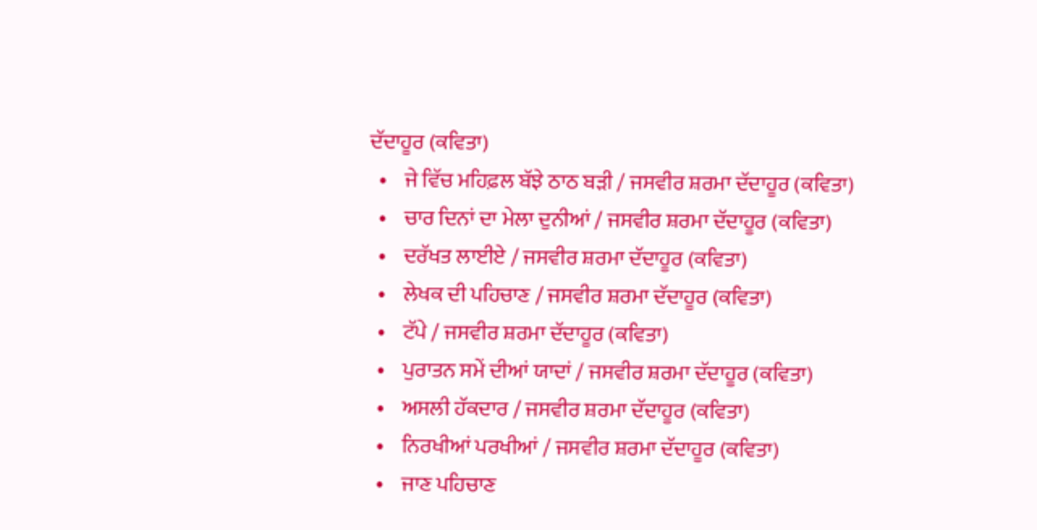ਦੱਦਾਹੂਰ (ਕਵਿਤਾ)
  •    ਜੇ ਵਿੱਚ ਮਹਿਫ਼ਲ ਬੱਝੇ ਠਾਠ ਬੜੀ / ਜਸਵੀਰ ਸ਼ਰਮਾ ਦੱਦਾਹੂਰ (ਕਵਿਤਾ)
  •    ਚਾਰ ਦਿਨਾਂ ਦਾ ਮੇਲਾ ਦੁਨੀਆਂ / ਜਸਵੀਰ ਸ਼ਰਮਾ ਦੱਦਾਹੂਰ (ਕਵਿਤਾ)
  •    ਦਰੱਖਤ ਲਾਈਏ / ਜਸਵੀਰ ਸ਼ਰਮਾ ਦੱਦਾਹੂਰ (ਕਵਿਤਾ)
  •    ਲੇਖਕ ਦੀ ਪਹਿਚਾਣ / ਜਸਵੀਰ ਸ਼ਰਮਾ ਦੱਦਾਹੂਰ (ਕਵਿਤਾ)
  •    ਟੱਪੇ / ਜਸਵੀਰ ਸ਼ਰਮਾ ਦੱਦਾਹੂਰ (ਕਵਿਤਾ)
  •    ਪੁਰਾਤਨ ਸਮੇਂ ਦੀਆਂ ਯਾਦਾਂ / ਜਸਵੀਰ ਸ਼ਰਮਾ ਦੱਦਾਹੂਰ (ਕਵਿਤਾ)
  •    ਅਸਲੀ ਹੱਕਦਾਰ / ਜਸਵੀਰ ਸ਼ਰਮਾ ਦੱਦਾਹੂਰ (ਕਵਿਤਾ)
  •    ਨਿਰਖੀਆਂ ਪਰਖੀਆਂ / ਜਸਵੀਰ ਸ਼ਰਮਾ ਦੱਦਾਹੂਰ (ਕਵਿਤਾ)
  •    ਜਾਣ ਪਹਿਚਾਣ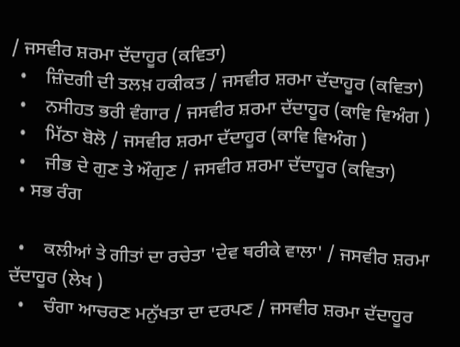/ ਜਸਵੀਰ ਸ਼ਰਮਾ ਦੱਦਾਹੂਰ (ਕਵਿਤਾ)
  •    ਜ਼ਿੰਦਗੀ ਦੀ ਤਲਖ਼ ਹਕੀਕਤ / ਜਸਵੀਰ ਸ਼ਰਮਾ ਦੱਦਾਹੂਰ (ਕਵਿਤਾ)
  •    ਨਸੀਹਤ ਭਰੀ ਵੰਗਾਰ / ਜਸਵੀਰ ਸ਼ਰਮਾ ਦੱਦਾਹੂਰ (ਕਾਵਿ ਵਿਅੰਗ )
  •    ਮਿੱਠਾ ਬੋਲੋ / ਜਸਵੀਰ ਸ਼ਰਮਾ ਦੱਦਾਹੂਰ (ਕਾਵਿ ਵਿਅੰਗ )
  •    ਜੀਭ ਦੇ ਗੁਣ ਤੇ ਔਗੁਣ / ਜਸਵੀਰ ਸ਼ਰਮਾ ਦੱਦਾਹੂਰ (ਕਵਿਤਾ)
  • ਸਭ ਰੰਗ

  •    ਕਲੀਆਂ ਤੇ ਗੀਤਾਂ ਦਾ ਰਚੇਤਾ 'ਦੇਵ ਥਰੀਕੇ ਵਾਲਾ' / ਜਸਵੀਰ ਸ਼ਰਮਾ ਦੱਦਾਹੂਰ (ਲੇਖ )
  •    ਚੰਗਾ ਆਚਰਣ ਮਨੁੱਖਤਾ ਦਾ ਦਰਪਣ / ਜਸਵੀਰ ਸ਼ਰਮਾ ਦੱਦਾਹੂਰ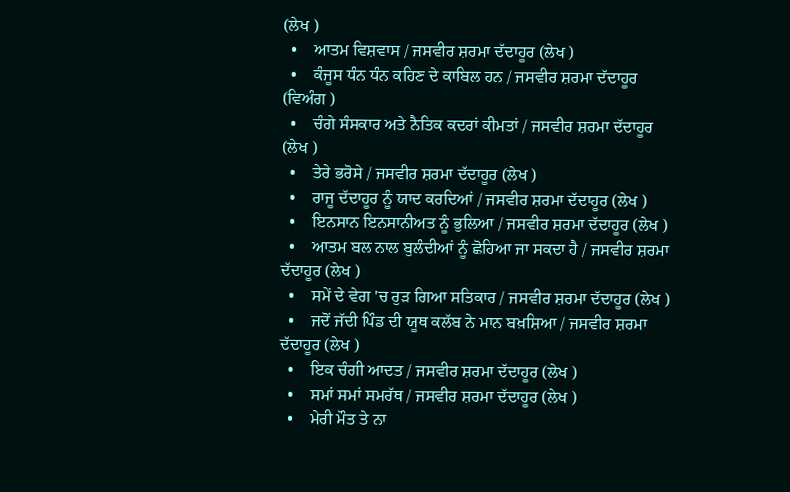(ਲੇਖ )
  •    ਆਤਮ ਵਿਸ਼ਵਾਸ / ਜਸਵੀਰ ਸ਼ਰਮਾ ਦੱਦਾਹੂਰ (ਲੇਖ )
  •    ਕੰਜੂਸ ਧੰਨ ਧੰਨ ਕਹਿਣ ਦੇ ਕਾਬਿਲ ਹਨ / ਜਸਵੀਰ ਸ਼ਰਮਾ ਦੱਦਾਹੂਰ (ਵਿਅੰਗ )
  •    ਚੰਗੇ ਸੰਸਕਾਰ ਅਤੇ ਨੈਤਿਕ ਕਦਰਾਂ ਕੀਮਤਾਂ / ਜਸਵੀਰ ਸ਼ਰਮਾ ਦੱਦਾਹੂਰ (ਲੇਖ )
  •    ਤੇਰੇ ਭਰੋਸੇ / ਜਸਵੀਰ ਸ਼ਰਮਾ ਦੱਦਾਹੂਰ (ਲੇਖ )
  •    ਰਾਜੂ ਦੱਦਾਹੂਰ ਨੂੰ ਯਾਦ ਕਰਦਿਆਂ / ਜਸਵੀਰ ਸ਼ਰਮਾ ਦੱਦਾਹੂਰ (ਲੇਖ )
  •    ਇਨਸਾਨ ਇਨਸਾਨੀਅਤ ਨੂੰ ਭੁਲਿਆ / ਜਸਵੀਰ ਸ਼ਰਮਾ ਦੱਦਾਹੂਰ (ਲੇਖ )
  •    ਆਤਮ ਬਲ ਨਾਲ ਬੁਲੰਦੀਆਂ ਨੂੰ ਛੋਹਿਆ ਜਾ ਸਕਦਾ ਹੈ / ਜਸਵੀਰ ਸ਼ਰਮਾ ਦੱਦਾਹੂਰ (ਲੇਖ )
  •    ਸਮੇਂ ਦੇ ਵੇਗ 'ਚ ਰੁੜ ਗਿਆ ਸਤਿਕਾਰ / ਜਸਵੀਰ ਸ਼ਰਮਾ ਦੱਦਾਹੂਰ (ਲੇਖ )
  •    ਜਦੋਂ ਜੱਦੀ ਪਿੰਡ ਦੀ ਯੂਥ ਕਲੱਬ ਨੇ ਮਾਨ ਬਖ਼ਸ਼ਿਆ / ਜਸਵੀਰ ਸ਼ਰਮਾ ਦੱਦਾਹੂਰ (ਲੇਖ )
  •    ਇਕ ਚੰਗੀ ਆਦਤ / ਜਸਵੀਰ ਸ਼ਰਮਾ ਦੱਦਾਹੂਰ (ਲੇਖ )
  •    ਸਮਾਂ ਸਮਾਂ ਸਮਰੱਥ / ਜਸਵੀਰ ਸ਼ਰਮਾ ਦੱਦਾਹੂਰ (ਲੇਖ )
  •    ਮੇਰੀ ਮੌਤ ਤੇ ਨਾ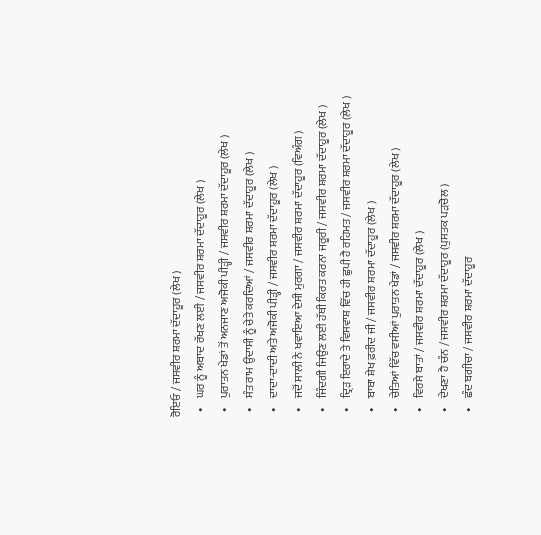ਰੋਇਓ / ਜਸਵੀਰ ਸ਼ਰਮਾ ਦੱਦਾਹੂਰ (ਲੇਖ )
  •    ਘਰ ਨੂੰ ਅਬਾਦ ਰੱਖਣ ਲਈ / ਜਸਵੀਰ ਸ਼ਰਮਾ ਦੱਦਾਹੂਰ (ਲੇਖ )
  •    ਪੁਰਾਤਨ ਖੇਡਾਂ ਤੋਂ ਅਨਜਾਣ ਅਜੋਕੀ ਪੀੜ੍ਹੀ / ਜਸਵੀਰ ਸ਼ਰਮਾ ਦੱਦਾਹੂਰ (ਲੇਖ )
  •    ਸੰਤ ਰਾਮ ਉਦਾਸੀ ਨੂੰ ਚੇਤੇ ਕਰਦਿਆਂ / ਜਸਵੀਰ ਸ਼ਰਮਾ ਦੱਦਾਹੂਰ (ਲੇਖ )
  •    ਦਾਦਾ-ਦਾਦੀ ਅਤੇ ਅਜੋਕੀ ਪੀੜ੍ਹੀ / ਜਸਵੀਰ ਸ਼ਰਮਾ ਦੱਦਾਹੂਰ (ਲੇਖ )
  •    ਜਦੋਂ ਸਾਲੀ ਨੇ ਖਵਾਇਆ ਦੇਸੀ ਮੁਰਗਾ / ਜਸਵੀਰ ਸ਼ਰਮਾ ਦੱਦਾਹੂਰ (ਵਿਅੰਗ )
  •    ਜਿੰਦਗੀ ਜਿਉਣ ਲਈ ਹੱਥੀ ਕਿਰਤ ਕਰਨਾ ਜਰੂਰੀ / ਜਸਵੀਰ ਸ਼ਰਮਾ ਦੱਦਾਹੂਰ (ਲੇਖ )
  •    ਦ੍ਰਿੜ ਇਰਾਦੇ ਤੇ ਵਿਸਵਾਸ਼ ਵਿੱਚ ਹੀ ਛੁਪੀ ਹੈ ਰਹਿਮਤ / ਜਸਵੀਰ ਸ਼ਰਮਾ ਦੱਦਾਹੂਰ (ਲੇਖ )
  •    ਬਾਬਾ ਸ਼ੇਖ ਫ਼ਰੀਦ ਜੀ / ਜਸਵੀਰ ਸ਼ਰਮਾ ਦੱਦਾਹੂਰ (ਲੇਖ )
  •    ਚੇਤਿਆਂ ਵਿੱਚ ਵਸੀਆਂ ਪੁਰਾਤਨ ਖੇਡਾਂ / ਜਸਵੀਰ ਸ਼ਰਮਾ ਦੱਦਾਹੂਰ (ਲੇਖ )
  •    ਵਿਰਸੇ ਬਾਤਾਂ / ਜਸਵੀਰ ਸ਼ਰਮਾ ਦੱਦਾਹੂਰ (ਲੇਖ )
  •    ਦੇਖਣਾ ਹੈ ਚੰਨ / ਜਸਵੀਰ ਸ਼ਰਮਾ ਦੱਦਾਹੂਰ (ਪੁਸਤਕ ਪੜਚੋਲ )
  •    ਛੰਦ ਬਗੀਚਾ / ਜਸਵੀਰ ਸ਼ਰਮਾ ਦੱਦਾਹੂਰ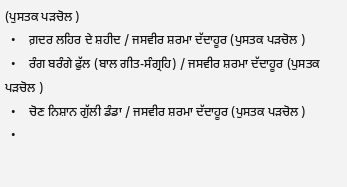(ਪੁਸਤਕ ਪੜਚੋਲ )
  •    ਗ਼ਦਰ ਲਹਿਰ ਦੇ ਸ਼ਹੀਦ / ਜਸਵੀਰ ਸ਼ਰਮਾ ਦੱਦਾਹੂਰ (ਪੁਸਤਕ ਪੜਚੋਲ )
  •    ਰੰਗ ਬਰੰਗੇ ਫੁੱਲ (ਬਾਲ ਗੀਤ-ਸੰਗ੍ਰਹਿ) / ਜਸਵੀਰ ਸ਼ਰਮਾ ਦੱਦਾਹੂਰ (ਪੁਸਤਕ ਪੜਚੋਲ )
  •    ਚੋਣ ਨਿਸ਼ਾਨ ਗੁੱਲੀ ਡੰਡਾ / ਜਸਵੀਰ ਸ਼ਰਮਾ ਦੱਦਾਹੂਰ (ਪੁਸਤਕ ਪੜਚੋਲ )
  •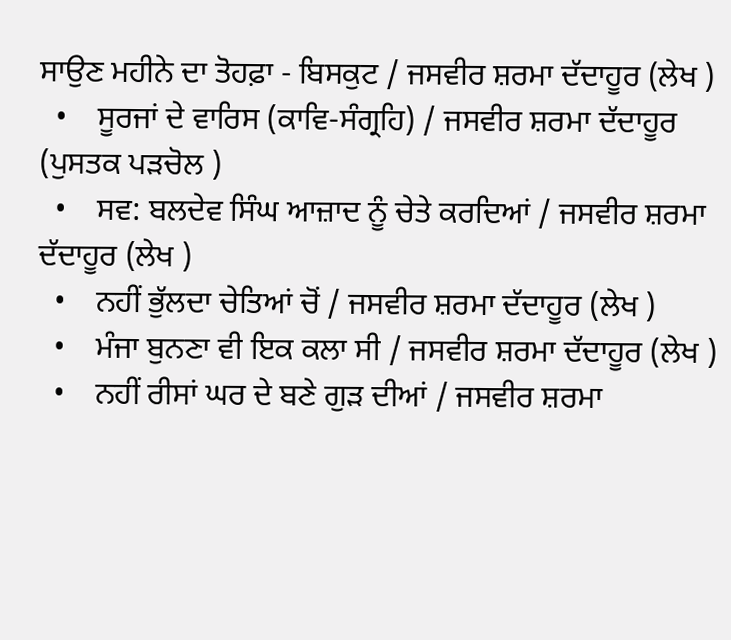ਸਾਉਣ ਮਹੀਨੇ ਦਾ ਤੋਹਫ਼ਾ - ਬਿਸਕੁਟ / ਜਸਵੀਰ ਸ਼ਰਮਾ ਦੱਦਾਹੂਰ (ਲੇਖ )
  •    ਸੂਰਜਾਂ ਦੇ ਵਾਰਿਸ (ਕਾਵਿ-ਸੰਗ੍ਰਹਿ) / ਜਸਵੀਰ ਸ਼ਰਮਾ ਦੱਦਾਹੂਰ (ਪੁਸਤਕ ਪੜਚੋਲ )
  •    ਸਵ: ਬਲਦੇਵ ਸਿੰਘ ਆਜ਼ਾਦ ਨੂੰ ਚੇਤੇ ਕਰਦਿਆਂ / ਜਸਵੀਰ ਸ਼ਰਮਾ ਦੱਦਾਹੂਰ (ਲੇਖ )
  •    ਨਹੀਂ ਭੁੱਲਦਾ ਚੇਤਿਆਂ ਚੋਂ / ਜਸਵੀਰ ਸ਼ਰਮਾ ਦੱਦਾਹੂਰ (ਲੇਖ )
  •    ਮੰਜਾ ਬੁਨਣਾ ਵੀ ਇਕ ਕਲਾ ਸੀ / ਜਸਵੀਰ ਸ਼ਰਮਾ ਦੱਦਾਹੂਰ (ਲੇਖ )
  •    ਨਹੀਂ ਰੀਸਾਂ ਘਰ ਦੇ ਬਣੇ ਗੁੜ ਦੀਆਂ / ਜਸਵੀਰ ਸ਼ਰਮਾ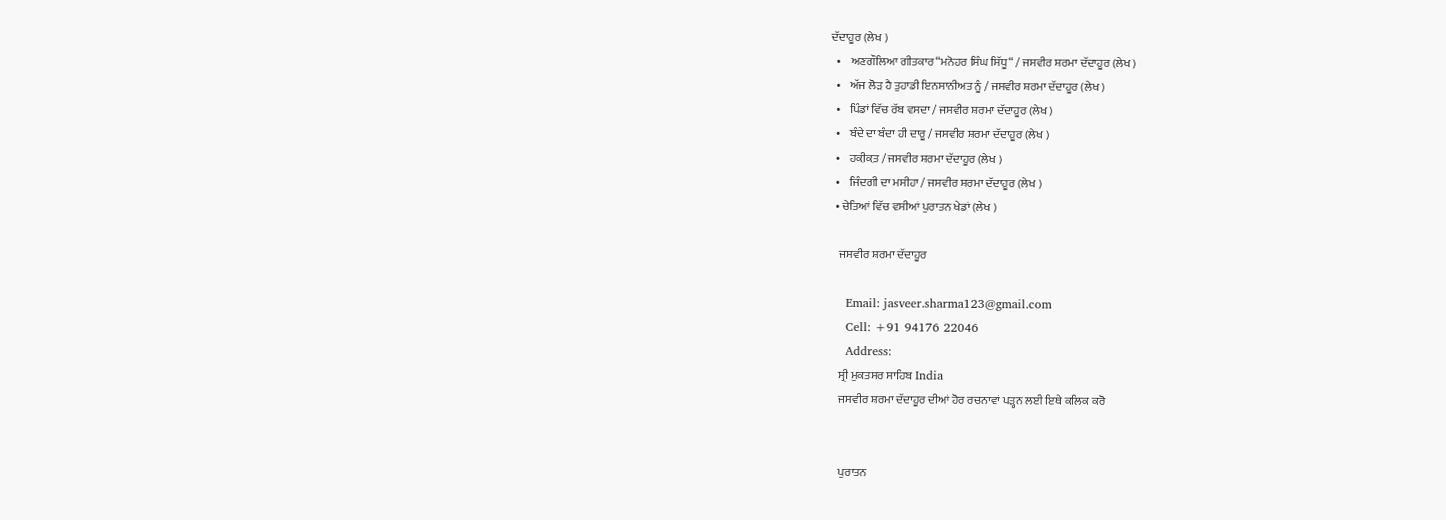ਦੱਦਾਹੂਰ (ਲੇਖ )
  •    ਅਣਗੌਲਿਆ ਗੀਤਕਾਰ“ਮਨੋਹਰ ਸਿੰਘ ਸਿੱਧੂ“ / ਜਸਵੀਰ ਸ਼ਰਮਾ ਦੱਦਾਹੂਰ (ਲੇਖ )
  •    ਅੱਜ ਲੋੜ ਹੈ ਤੁਹਾਡੀ ਇਨਸਾਨੀਅਤ ਨੂੰ / ਜਸਵੀਰ ਸ਼ਰਮਾ ਦੱਦਾਹੂਰ (ਲੇਖ )
  •    ਪਿੰਡਾਂ ਵਿੱਚ ਰੱਬ ਵਸਦਾ / ਜਸਵੀਰ ਸ਼ਰਮਾ ਦੱਦਾਹੂਰ (ਲੇਖ )
  •    ਬੰਦੇ ਦਾ ਬੰਦਾ ਹੀ ਦਾਰੂ / ਜਸਵੀਰ ਸ਼ਰਮਾ ਦੱਦਾਹੂਰ (ਲੇਖ )
  •    ਹਕ਼ੀਕ਼ਤ / ਜਸਵੀਰ ਸ਼ਰਮਾ ਦੱਦਾਹੂਰ (ਲੇਖ )
  •    ਜਿੰਦਗੀ ਦਾ ਮਸੀਹਾ / ਜਸਵੀਰ ਸ਼ਰਮਾ ਦੱਦਾਹੂਰ (ਲੇਖ )
  • ਚੇਤਿਆਂ ਵਿੱਚ ਵਸੀਆਂ ਪੁਰਾਤਨ ਖੇਡਾਂ (ਲੇਖ )

    ਜਸਵੀਰ ਸ਼ਰਮਾ ਦੱਦਾਹੂਰ

    Email: jasveer.sharma123@gmail.com
    Cell: +91 94176 22046
    Address:
    ਸ੍ਰੀ ਮੁਕਤਸਰ ਸਾਹਿਬ India
    ਜਸਵੀਰ ਸ਼ਰਮਾ ਦੱਦਾਹੂਰ ਦੀਆਂ ਹੋਰ ਰਚਨਾਵਾਂ ਪੜ੍ਹਨ ਲਈ ਇਥੇ ਕਲਿਕ ਕਰੋ


    ਪੁਰਾਤਨ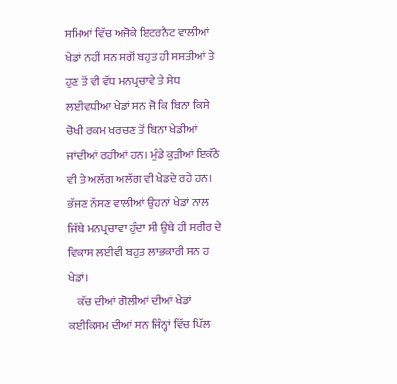ਸਮਿਆਂ ਵਿੱਚ ਅਜੋਕੇ ਇਟਰਨੈਟ ਵਾਲੀਆਂ ਖੇਡਾਂ ਨਹੀਂ ਸਨ ਸਗੋਂ ਬਹੁਤ ਹੀ ਸਸਤੀਆਂ ਤੇ ਹੁਣ ਤੋਂ ਵੀ ਵੱਧ ਮਨਪ੍ਰਚਾਵੇ ਤੇ ਸੇਧ ਲਈਵਧੀਆ ਖੇਡਾਂ ਸਨ ਜੋ ਕਿ ਬਿਨਾ ਕਿਸੇ ਚੋਖੀ ਰਕਮ ਖਰਚਣ ਤੋਂ ਬਿਨਾ ਖੇਡੀਆਂ ਜਾਂਦੀਆਂ ਰਹੀਆਂ ਹਨ। ਮੁੰਡੇ ਕੁੜੀਆਂ ਇਕੱਠੇ ਵੀ ਤੇ ਅਲੱਗ ਅਲੱਗ ਵੀ ਖੇਡਦੇ ਰਹੇ ਹਨ। ਭੱਜਣ ਨੱਸਣ ਵਾਲੀਆਂ ਉਹਨਾਂ ਖੇਡਾਂ ਨਾਲ ਜਿੱਥੇ ਮਨਪ੍ਰਚਾਵਾ ਹੁੰਦਾ ਸੀ ਉਥੇ ਹੀ ਸਰੀਰ ਦੇ ਵਿਕਾਸ ਲਈਵੀ ਬਹੁਤ ਲਾਭਕਾਰੀ ਸਨ ਹ ਖੇਡਾਂ।
    ਕੱਚ ਦੀਆਂ ਗੋਲੀਆਂ ਦੀਆਂ ਖੇਡਾਂ ਕਈਕਿਸਮ ਦੀਆਂ ਸਨ ਜਿੰਨ੍ਹਾਂ ਵਿੱਚ ਪਿੱਲ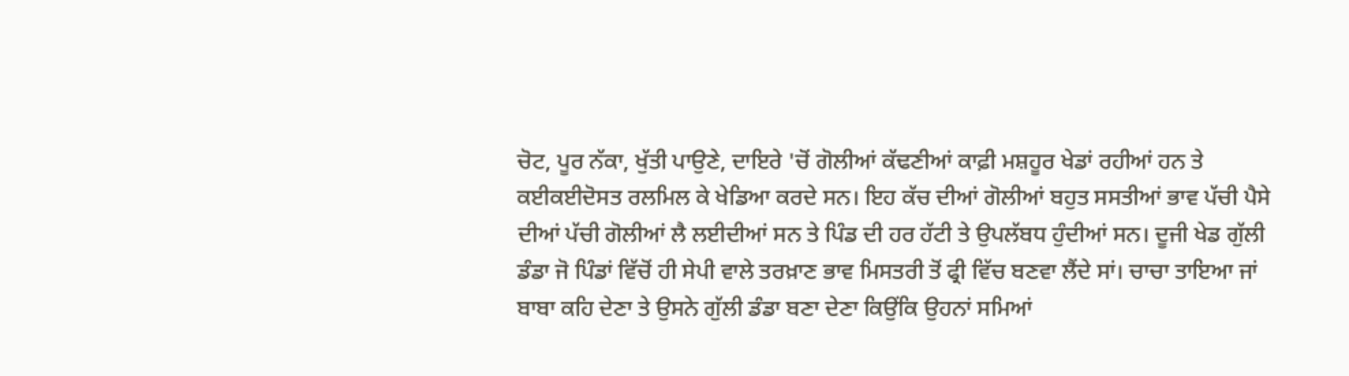ਚੋਟ, ਪੂਰ ਨੱਕਾ, ਖੁੱਤੀ ਪਾਉਣੇ, ਦਾਇਰੇ 'ਚੋਂ ਗੋਲੀਆਂ ਕੱਢਣੀਆਂ ਕਾਫ਼ੀ ਮਸ਼ਹੂਰ ਖੇਡਾਂ ਰਹੀਆਂ ਹਨ ਤੇ ਕਈਕਈਦੋਸਤ ਰਲਮਿਲ ਕੇ ਖੇਡਿਆ ਕਰਦੇ ਸਨ। ਇਹ ਕੱਚ ਦੀਆਂ ਗੋਲੀਆਂ ਬਹੁਤ ਸਸਤੀਆਂ ਭਾਵ ਪੱਚੀ ਪੈਸੇ ਦੀਆਂ ਪੱਚੀ ਗੋਲੀਆਂ ਲੈ ਲਈਦੀਆਂ ਸਨ ਤੇ ਪਿੰਡ ਦੀ ਹਰ ਹੱਟੀ ਤੇ ਉਪਲੱਬਧ ਹੁੰਦੀਆਂ ਸਨ। ਦੂਜੀ ਖੇਡ ਗੁੱਲੀ ਡੰਡਾ ਜੋ ਪਿੰਡਾਂ ਵਿੱਚੋਂ ਹੀ ਸੇਪੀ ਵਾਲੇ ਤਰਖ਼ਾਣ ਭਾਵ ਮਿਸਤਰੀ ਤੋਂ ਫ੍ਰੀ ਵਿੱਚ ਬਣਵਾ ਲੈਂਦੇ ਸਾਂ। ਚਾਚਾ ਤਾਇਆ ਜਾਂ ਬਾਬਾ ਕਹਿ ਦੇਣਾ ਤੇ ਉਸਨੇ ਗੁੱਲੀ ਡੰਡਾ ਬਣਾ ਦੇਣਾ ਕਿਉਂਕਿ ਉਹਨਾਂ ਸਮਿਆਂ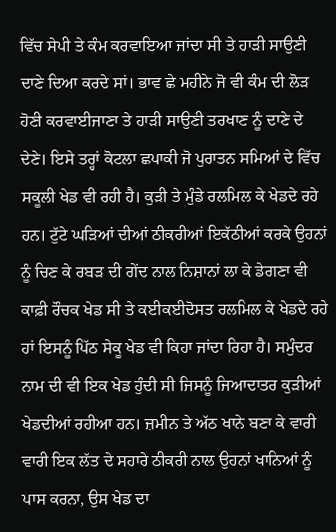ਵਿੱਚ ਸੇਪੀ ਤੇ ਕੰਮ ਕਰਵਾਇਆ ਜਾਂਦਾ ਸੀ ਤੇ ਹਾੜੀ ਸਾਉਣੀ ਦਾਣੇ ਦਿਆ ਕਰਦੇ ਸਾਂ। ਭਾਵ ਛੇ ਮਹੀਨੇ ਜੋ ਵੀ ਕੰਮ ਦੀ ਲੋੜ ਹੋਣੀ ਕਰਵਾਈਜਾਣਾ ਤੇ ਹਾੜੀ ਸਾਉਣੀ ਤਰਖਾਣ ਨੂੰ ਦਾਣੇ ਦੇ ਦੇਣੇ। ਇਸੇ ਤਰ੍ਹਾਂ ਕੋਟਲਾ ਛਪਾਕੀ ਜੋ ਪੁਰਾਤਨ ਸਮਿਆਂ ਦੇ ਵਿੱਚ ਸਕੂਲੀ ਖੇਡ ਵੀ ਰਹੀ ਹੈ। ਕੁੜੀ ਤੇ ਮੁੰਡੇ ਰਲਮਿਲ ਕੇ ਖੇਡਦੇ ਰਹੇ ਹਨ। ਟੁੱਟੇ ਘੜਿਆਂ ਦੀਆਂ ਠੀਕਰੀਆਂ ਇਕੱਠੀਆਂ ਕਰਕੇ ਉਹਨਾਂ ਨੂੰ ਚਿਣ ਕੇ ਰਬੜ ਦੀ ਗੇਂਦ ਨਾਲ ਨਿਸ਼ਾਨਾਂ ਲਾ ਕੇ ਡੇਗਣਾ ਵੀ ਕਾਫ਼ੀ ਰੌਚਕ ਖੇਡ ਸੀ ਤੇ ਕਈਕਈਦੋਸਤ ਰਲਮਿਲ ਕੇ ਖੇਡਦੇ ਰਹੇ ਹਾਂ ਇਸਨੂੰ ਪਿੱਠ ਸੇਕੂ ਖੇਡ ਵੀ ਕਿਹਾ ਜਾਂਦਾ ਰਿਹਾ ਹੈ। ਸਮੁੰਦਰ ਨਾਮ ਦੀ ਵੀ ਇਕ ਖੇਡ ਹੁੰਦੀ ਸੀ ਜਿਸਨੂੰ ਜਿਆਦਾਤਰ ਕੁੜੀਆਂ ਖੇਡਦੀਆਂ ਰਹੀਆ ਹਨ। ਜ਼ਮੀਨ ਤੇ ਅੱਠ ਖਾਨੇ ਬਣਾ ਕੇ ਵਾਰੀ ਵਾਰੀ ਇਕ ਲੱਤ ਦੇ ਸਹਾਰੇ ਠੀਕਰੀ ਨਾਲ ਉਹਨਾਂ ਖਾਨਿਆਂ ਨੂੰ ਪਾਸ ਕਰਨਾ, ਉਸ ਖੇਡ ਦਾ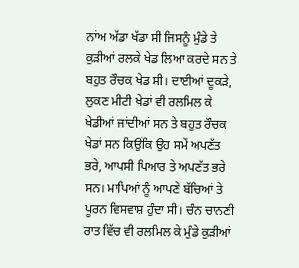ਨਾਂਅ ਅੱਡਾ ਖੱਡਾ ਸੀ ਜਿਸਨੂੰ ਮੁੰਡੇ ਤੇ ਕੁੜੀਆਂ ਰਲਕੇ ਖੇਡ ਲਿਆ ਕਰਦੇ ਸਨ ਤੇ ਬਹੁਤ ਰੌਚਕ ਖੇਡ ਸੀ। ਦਾਈਆਂ ਦੂਕੜੇ, ਲੁਕਣ ਮੀਟੀ ਖੇਡਾਂ ਵੀ ਰਲਮਿਲ ਕੇ ਖੇਡੀਆਂ ਜਾਂਦੀਆਂ ਸਨ ਤੇ ਬਹੁਤ ਰੌਚਕ ਖੇਡਾਂ ਸਨ ਕਿਉਂਕਿ ਉਹ ਸਮੇਂ ਅਪਣੱਤ ਭਰੇ, ਆਪਸੀ ਪਿਆਰ ਤੇ ਅਪਣੱਤ ਭਰੇ ਸਨ। ਮਾਪਿਆਂ ਨੂੰ ਆਪਣੇ ਬੱਚਿਆਂ ਤੇ ਪੂਰਨ ਵਿਸਵਾਸ਼ ਹੁੰਦਾ ਸੀ। ਚੰਨ ਚਾਨਣੀ ਰਾਤ ਵਿੱਚ ਵੀ ਰਲਮਿਲ ਕੇ ਮੁੰਡੇ ਕੁੜੀਆਂ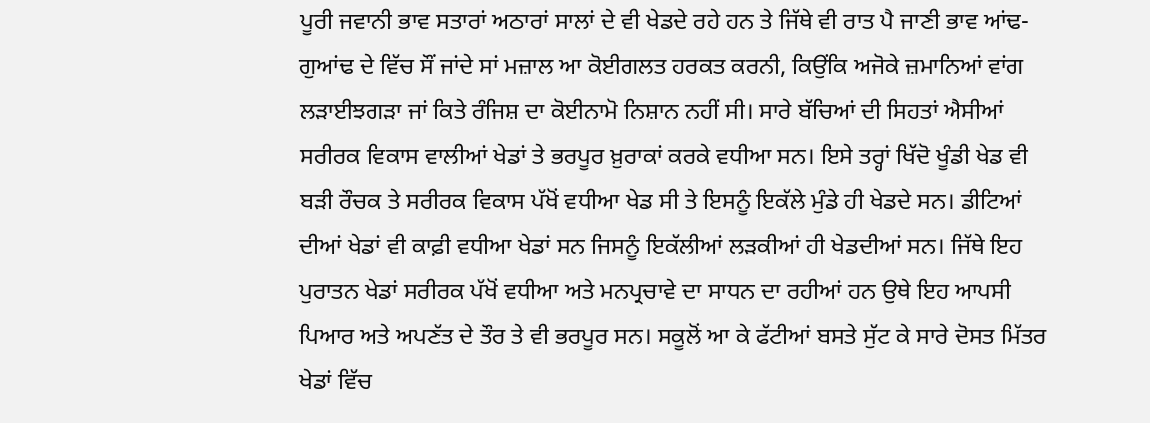ਪੂਰੀ ਜਵਾਨੀ ਭਾਵ ਸਤਾਰਾਂ ਅਠਾਰਾਂ ਸਾਲਾਂ ਦੇ ਵੀ ਖੇਡਦੇ ਰਹੇ ਹਨ ਤੇ ਜਿੱਥੇ ਵੀ ਰਾਤ ਪੈ ਜਾਣੀ ਭਾਵ ਆਂਢ-ਗੁਆਂਢ ਦੇ ਵਿੱਚ ਸੌਂ ਜਾਂਦੇ ਸਾਂ ਮਜ਼ਾਲ ਆ ਕੋਈਗਲਤ ਹਰਕਤ ਕਰਨੀ, ਕਿਉਂਕਿ ਅਜੋਕੇ ਜ਼ਮਾਨਿਆਂ ਵਾਂਗ ਲੜਾਈਝਗੜਾ ਜਾਂ ਕਿਤੇ ਰੰਜਿਸ਼ ਦਾ ਕੋਈਨਾਮੋ ਨਿਸ਼ਾਨ ਨਹੀਂ ਸੀ। ਸਾਰੇ ਬੱਚਿਆਂ ਦੀ ਸਿਹਤਾਂ ਐਸੀਆਂ ਸਰੀਰਕ ਵਿਕਾਸ ਵਾਲੀਆਂ ਖੇਡਾਂ ਤੇ ਭਰਪੂਰ ਖ਼ੁਰਾਕਾਂ ਕਰਕੇ ਵਧੀਆ ਸਨ। ਇਸੇ ਤਰ੍ਹਾਂ ਖਿੱਦੋ ਖੂੰਡੀ ਖੇਡ ਵੀ ਬੜੀ ਰੌਚਕ ਤੇ ਸਰੀਰਕ ਵਿਕਾਸ ਪੱਖੋਂ ਵਧੀਆ ਖੇਡ ਸੀ ਤੇ ਇਸਨੂੰ ਇਕੱਲੇ ਮੁੰਡੇ ਹੀ ਖੇਡਦੇ ਸਨ। ਡੀਟਿਆਂ ਦੀਆਂ ਖੇਡਾਂ ਵੀ ਕਾਫ਼ੀ ਵਧੀਆ ਖੇਡਾਂ ਸਨ ਜਿਸਨੂੰ ਇਕੱਲੀਆਂ ਲੜਕੀਆਂ ਹੀ ਖੇਡਦੀਆਂ ਸਨ। ਜਿੱਥੇ ਇਹ ਪੁਰਾਤਨ ਖੇਡਾਂ ਸਰੀਰਕ ਪੱਖੋਂ ਵਧੀਆ ਅਤੇ ਮਨਪ੍ਰਚਾਵੇ ਦਾ ਸਾਧਨ ਦਾ ਰਹੀਆਂ ਹਨ ਉਥੇ ਇਹ ਆਪਸੀ ਪਿਆਰ ਅਤੇ ਅਪਣੱਤ ਦੇ ਤੌਰ ਤੇ ਵੀ ਭਰਪੂਰ ਸਨ। ਸਕੂਲੋਂ ਆ ਕੇ ਫੱਟੀਆਂ ਬਸਤੇ ਸੁੱਟ ਕੇ ਸਾਰੇ ਦੋਸਤ ਮਿੱਤਰ ਖੇਡਾਂ ਵਿੱਚ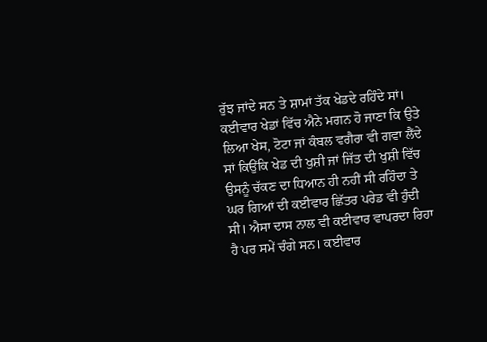ਰੁੱਝ ਜਾਂਦੇ ਸਨ ਤੇ ਸ਼ਾਮਾਂ ਤੱਕ ਖੇਡਦੇ ਰਹਿੰਦੇ ਸਾਂ। ਕਈਵਾਰ ਖੇਡਾਂ ਵਿੱਚ ਐਨੇ ਮਗਨ ਹੋ ਜਾਣਾ ਕਿ ਉਤੇ ਲਿਆ ਖੇਸ, ਟੋਟਾ ਜਾਂ ਕੰਬਲ ਵਗੈਰਾ ਵੀ ਗਵਾ ਲੈਂਦੇ ਸਾਂ ਕਿਉਂਕਿ ਖੇਡ ਦੀ ਖੁਸ਼ੀ ਜਾਂ ਜਿੱਤ ਦੀ ਖੁਸ਼ੀ ਵਿੱਚ ਉਸਨੂੰ ਚੱਕਣ ਦਾ ਧਿਆਨ ਹੀ ਨਹੀਂ ਸੀ ਰਹਿੰਦਾ ਤੇ ਘਰ ਗਿਆਂ ਦੀ ਕਈਵਾਰ ਛਿੱਤਰ ਪਰੇਡ ਵੀ ਹੁੰਦੀ ਸੀ। ਐਸਾ ਦਾਸ ਨਾਲ ਵੀ ਕਈਵਾਰ ਵਾਪਰਦਾ ਰਿਹਾ ਹੈ ਪਰ ਸਮੇਂ ਚੰਗੇ ਸਨ। ਕਈਵਾਰ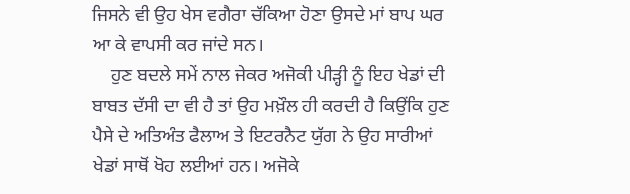ਜਿਸਨੇ ਵੀ ਉਹ ਖੇਸ ਵਗੈਰਾ ਚੱਕਿਆ ਹੋਣਾ ਉਸਦੇ ਮਾਂ ਬਾਪ ਘਰ ਆ ਕੇ ਵਾਪਸੀ ਕਰ ਜਾਂਦੇ ਸਨ।
    ਹੁਣ ਬਦਲੇ ਸਮੇਂ ਨਾਲ ਜੇਕਰ ਅਜੋਕੀ ਪੀੜ੍ਹੀ ਨੂੰ ਇਹ ਖੇਡਾਂ ਦੀ ਬਾਬਤ ਦੱਸੀ ਦਾ ਵੀ ਹੈ ਤਾਂ ਉਹ ਮਖ਼ੌਲ ਹੀ ਕਰਦੀ ਹੈ ਕਿਉਂਕਿ ਹੁਣ ਪੈਸੇ ਦੇ ਅਤਿਅੰਤ ਫੈਲਾਅ ਤੇ ਇਟਰਨੈਟ ਯੁੱਗ ਨੇ ਉਹ ਸਾਰੀਆਂ ਖੇਡਾਂ ਸਾਥੋਂ ਖੋਹ ਲਈਆਂ ਹਨ। ਅਜੋਕੇ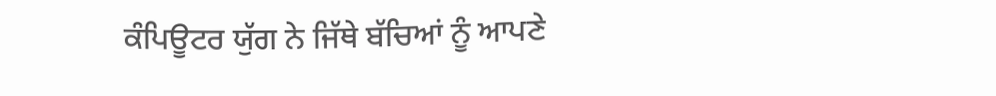ਕੰਪਿਊਟਰ ਯੁੱਗ ਨੇ ਜਿੱਥੇ ਬੱਚਿਆਂ ਨੂੰ ਆਪਣੇ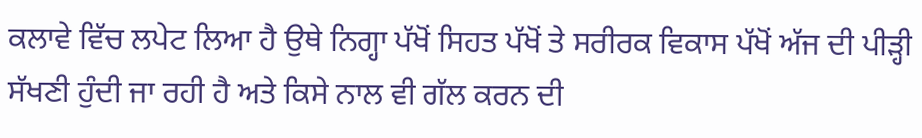ਕਲਾਵੇ ਵਿੱਚ ਲਪੇਟ ਲਿਆ ਹੈ ਉਥੇ ਨਿਗ੍ਹਾ ਪੱਖੋਂ ਸਿਹਤ ਪੱਖੋਂ ਤੇ ਸਰੀਰਕ ਵਿਕਾਸ ਪੱਖੋਂ ਅੱਜ ਦੀ ਪੀੜ੍ਹੀ ਸੱਖਣੀ ਹੁੰਦੀ ਜਾ ਰਹੀ ਹੈ ਅਤੇ ਕਿਸੇ ਨਾਲ ਵੀ ਗੱਲ ਕਰਨ ਦੀ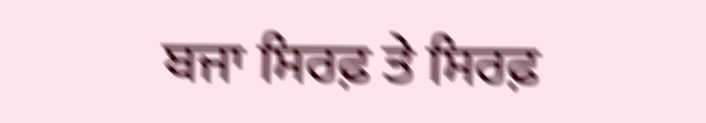ਬਜਾ ਸਿਰਫ਼ ਤੇ ਸਿਰਫ਼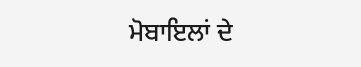ਮੋਬਾਇਲਾਂ ਦੇ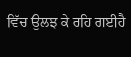ਵਿੱਚ ਉਲਝ ਕੇ ਰਹਿ ਗਈਹੈ